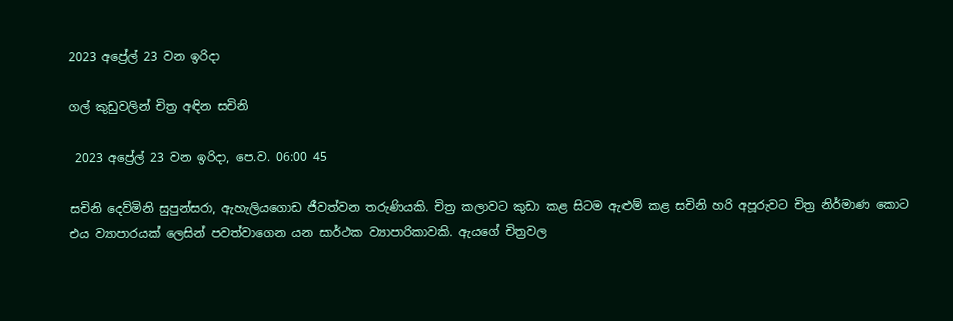2023 අප්‍රේල් 23 වන ඉරිදා

ගල් කුඩුවලින් චිත්‍ර අඳින සචිනි

 2023 අප්‍රේල් 23 වන ඉරිදා, පෙ.ව. 06:00 45

සචිනි දෙව්මිනි සුපුන්සරා, ඇහැලියගොඩ ජීවත්වන තරුණියකි. චිත්‍ර කලාවට කුඩා කළ සිටම ඇළුම් කළ සචිනි හරි අපූරුවට චිත්‍ර නිර්මාණ කොට එය ව්‍යාපාරයක් ලෙසින් පවත්වාගෙන යන සාර්ථක ව්‍යාපාරිකාවකි. ඇයගේ චිත්‍රවල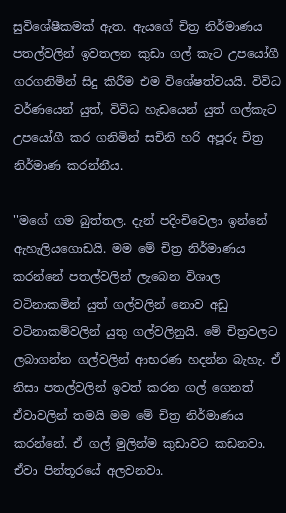සුවිශේෂීකමක් ඇත. ඇයගේ චිත්‍ර නිර්මාණය පතල්වලින් ඉවතලන කුඩා ගල් කැට උපයෝගී ගරගනිමින් සිදු කිරීම එම විශේෂත්වයයි. විවිධ වර්ණයෙන් යුත්, විවිධ හැඩයෙන් යුත් ගල්කැට උපයෝගී කර ගනිමින් සචිනි හරි අපූරු චිත්‍ර නිර්මාණ කරන්නීය.

''මගේ ගම බුත්තල. දැන් පදිංචිවෙලා ඉන්නේ ඇහැලියගොඩයි. මම මේ චිත්‍ර නිර්මාණය කරන්නේ පතල්වලින් ලැබෙන විශාල වටිනාකමින් යුත් ගල්වලින් නොව අඩු වටිනාකම්වලින් යුතු ගල්වලිනුයි. මේ චිත්‍රවලට ලබාගන්න ගල්වලින් ආභරණ හදන්න බැහැ. ඒ නිසා පතල්වලින් ඉවත් කරන ගල් ගෙනත් ඒවාවලින් තමයි මම මේ චිත්‍ර නිර්මාණය කරන්නේ. ඒ ගල් මුලින්ම කුඩාවට කඩනවා. ඒවා පින්තූරයේ අලවනවා.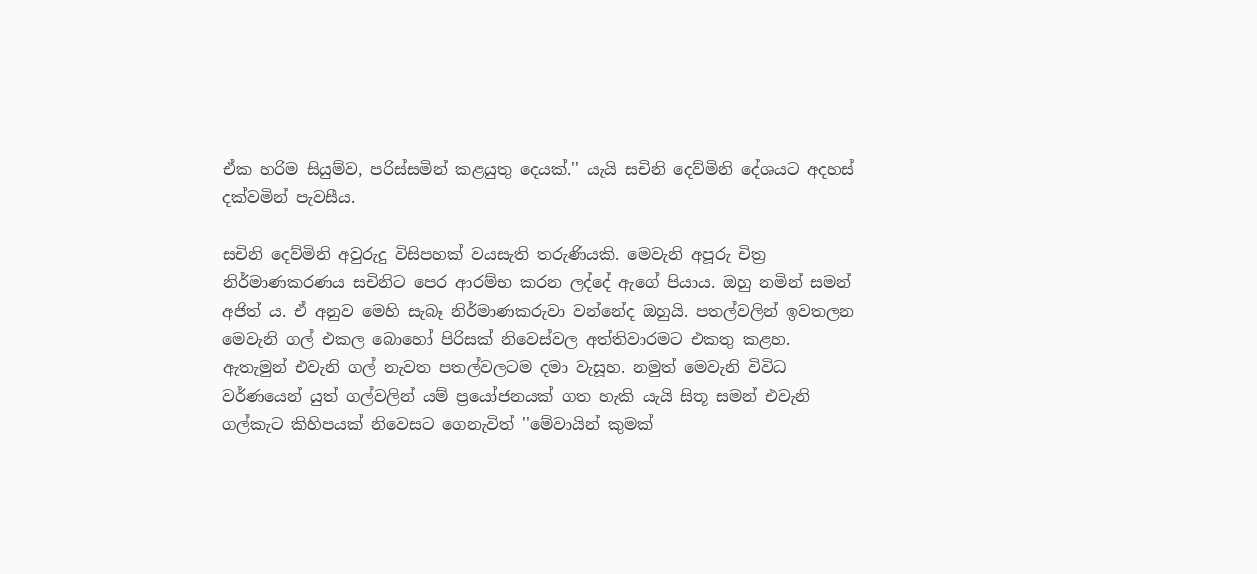ඒක හරිම සියුම්ව, පරිස්සමින් කළයුතු දෙයක්.'' යැයි සචිනි දෙව්මිනි දේශයට අදහස් දක්වමින් පැවසීය.

සචිනි දෙව්මිනි අවුරුදු විසිපහක් වයසැති තරුණියකි. මෙවැනි අපූරු චිත්‍ර නිර්මාණකරණය සචිනිට පෙර ආරම්භ කරන ලද්දේ ඇගේ පියාය. ඔහු නමින් සමන් අජිත් ය. ඒ අනුව මෙහි සැබෑ නිර්මාණකරුවා වන්නේද ඔහුයි. පතල්වලින් ඉවතලන මෙවැනි ගල් එකල බොහෝ පිරිසක් නිවෙස්වල අත්තිවාරමට එකතු කළහ. ඇතැමුන් එවැනි ගල් නැවත පතල්වලටම දමා වැසූහ. නමුත් මෙවැනි විවිධ වර්ණයෙන් යුත් ගල්වලින් යම් ප්‍රයෝජනයක් ගත හැකි යැයි සිතූ සමන් එවැනි ගල්කැට කිහිපයක් නිවෙසට ගෙනැවිත් ''මේවායින් කුමක්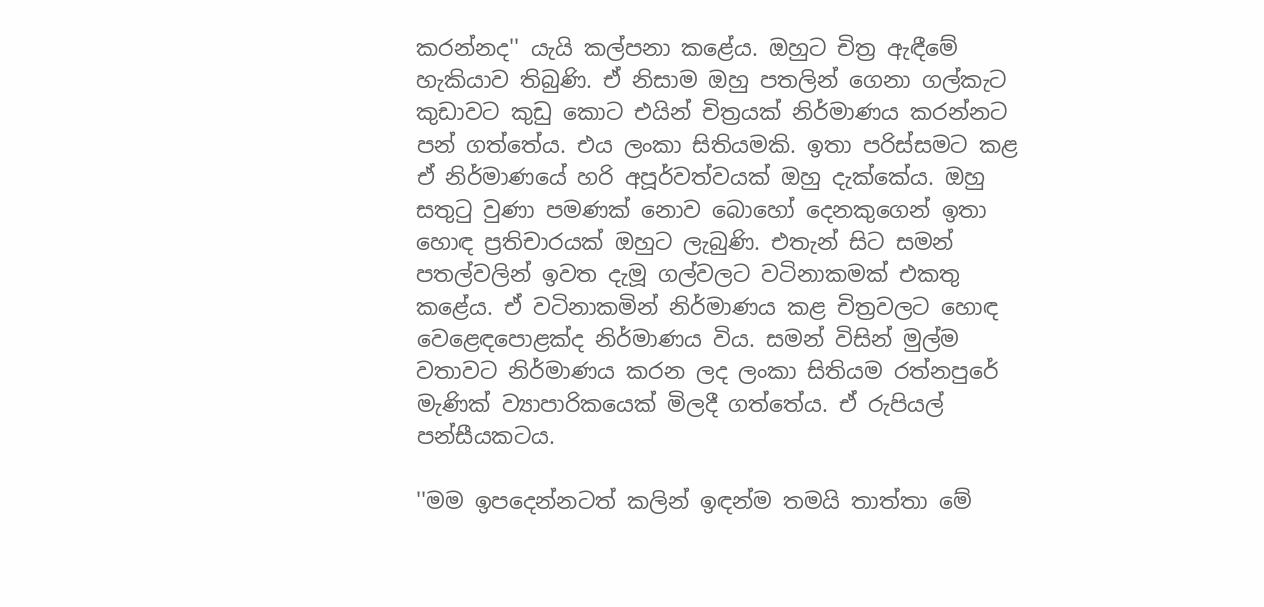කරන්නද'' යැයි කල්පනා කළේය. ඔහුට චිත්‍ර ඇඳීමේ හැකියාව තිබුණි. ඒ නිසාම ඔහු පතලින් ගෙනා ගල්කැට කුඩාවට කුඩු කොට එයින් චිත්‍රයක් නිර්මාණය කරන්නට පන් ගත්තේය. එය ලංකා සිතියමකි. ඉතා පරිස්සමට කළ ඒ නිර්මාණයේ හරි අපූර්වත්වයක් ඔහු දැක්කේය. ඔහු සතුටු වුණා පමණක් නොව බොහෝ දෙනකුගෙන් ඉතා හොඳ ප්‍රතිචාරයක් ඔහුට ලැබුණි. එතැන් සිට සමන් පතල්වලින් ඉවත දැමූ ගල්වලට වටිනාකමක් එකතු කළේය. ඒ වටිනාකමින් නිර්මාණය කළ චිත්‍රවලට හොඳ වෙළෙඳපොළක්ද නිර්මාණය විය. සමන් විසින් මුල්ම වතාවට නිර්මාණය කරන ලද ලංකා සිතියම රත්නපුරේ මැණික් ව්‍යාපාරිකයෙක් මිලදී ගත්තේය. ඒ රුපියල් පන්සීයකටය.

''මම ඉපදෙන්නටත් කලින් ඉඳන්ම තමයි තාත්තා මේ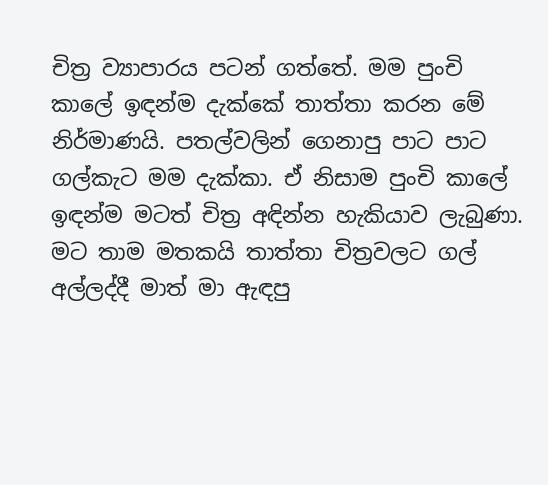චිත්‍ර ව්‍යාපාරය පටන් ගත්තේ. මම පුංචි කාලේ ඉඳන්ම දැක්කේ තාත්තා කරන මේ නිර්මාණයි. පතල්වලින් ගෙනාපු පාට පාට ගල්කැට මම දැක්කා. ඒ නිසාම පුංචි කාලේ ඉඳන්ම මටත් චිත්‍ර අඳින්න හැකියාව ලැබුණා. මට තාම මතකයි තාත්තා චිත්‍රවලට ගල් අල්ලද්දී මාත් මා ඇඳපු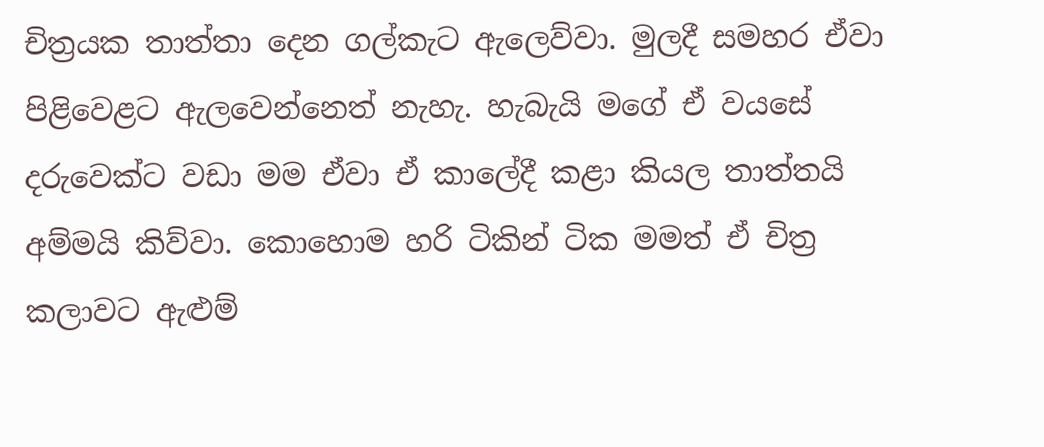චිත්‍රයක තාත්තා දෙන ගල්කැට ඇලෙව්වා. මුලදී සමහර ඒවා පිළිවෙළට ඇලවෙන්නෙත් නැහැ. හැබැයි මගේ ඒ වයසේ දරුවෙක්ට වඩා මම ඒවා ඒ කාලේදී කළා කියල තාත්තයි අම්මයි කිව්වා. කොහොම හරි ටිකින් ටික මමත් ඒ චිත්‍ර කලාවට ඇළුම්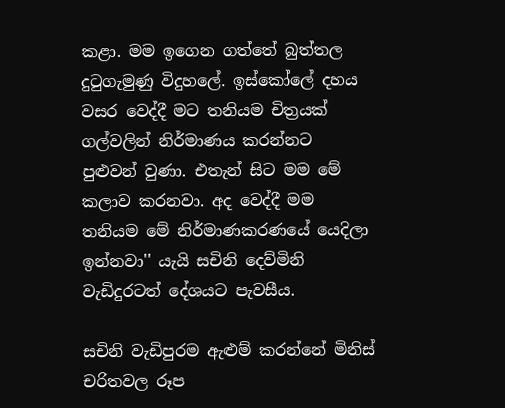කළා. මම ඉගෙන ගත්තේ බුත්තල දුටුගැමුණු විදුහලේ. ඉස්කෝලේ දහය වසර වෙද්දී මට තනියම චිත්‍රයක් ගල්වලින් නිර්මාණය කරන්නට පුළුවන් වුණා. එතැන් සිට මම මේ කලාව කරනවා. අද වෙද්දී මම තනියම මේ නිර්මාණකරණයේ යෙදිලා ඉන්නවා'' යැයි සචිනි දෙව්මිනි වැඩිදුරටත් දේශයට පැවසීය.

සචිනි වැඩිපුරම ඇළුම් කරන්නේ මිනිස් චරිතවල රූප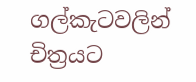ගල්කැටවලින් චිත්‍රයට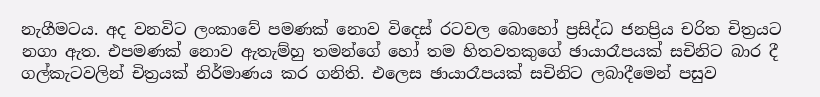නැගීමටය. අද වනවිට ලංකාවේ පමණක් නොව විදෙස් රටවල බොහෝ ප්‍රසිද්ධ ජනප්‍රිය චරිත චිත්‍රයට නගා ඇත. එපමණක් නොව ඇතැම්හු තමන්ගේ හෝ තම හිතවතකුගේ ඡායාරෑපයක් සචිනිට බාර දී ගල්කැටවලින් චිත්‍රයක් නිර්මාණය කර ගනිති. එලෙස ඡායාරෑපයක් සචිනිට ලබාදීමෙන් පසුව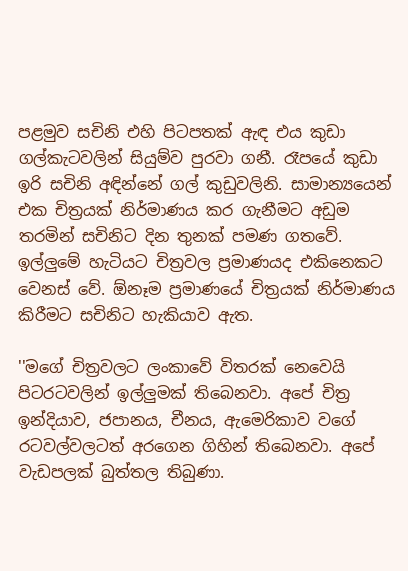පළමුව සචිනි එහි පිටපතක් ඇඳ එය කුඩා ගල්කැටවලින් සියුම්ව පුරවා ගනී. රෑපයේ කුඩා ඉරි සචිනි අඳින්නේ ගල් කුඩුවලිනි. සාමාන්‍යයෙන් එක චිත්‍රයක් නිර්මාණය කර ගැනීමට අඩුම තරමින් සචිනිට දින තුනක් පමණ ගතවේ. ඉල්ලුමේ හැටියට චිත්‍රවල ප්‍රමාණයද එකිනෙකට වෙනස් වේ. ඕනෑම ප්‍රමාණයේ චිත්‍රයක් නිර්මාණය කිරීමට සචිනිට හැකියාව ඇත.

''මගේ චිත්‍රවලට ලංකාවේ විතරක් නෙවෙයි පිටරටවලින් ඉල්ලුමක් තිබෙනවා. අපේ චිත්‍ර ඉන්දියාව, ජපානය, චීනය, ඇමෙරිකාව වගේ රටවල්වලටත් අරගෙන ගිහින් තිබෙනවා. අපේ වැඩපලක් බුත්තල තිබුණා.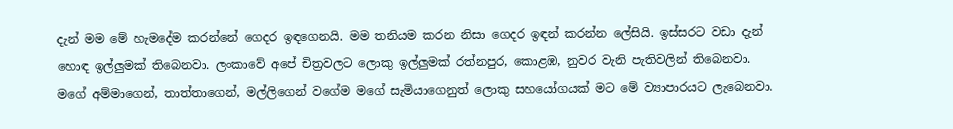දැන් මම මේ හැමදේම කරන්නේ ගෙදර ඉඳගෙනයි. මම තනියම කරන නිසා ගෙදර ඉඳන් කරන්න ලේසියි. ඉස්සරට වඩා දැන් හොඳ ඉල්ලුමක් තිබෙනවා. ලංකාවේ අපේ චිත්‍රවලට ලොකු ඉල්ලුමක් රත්නපුර, කොළඹ, නුවර වැනි පැතිවලින් තිබෙනවා. මගේ අම්මාගෙන්, තාත්තාගෙන්, මල්ලිගෙන් වගේම මගේ සැමියාගෙනුත් ලොකු සහයෝගයක් මට මේ ව්‍යාපාරයට ලැබෙනවා.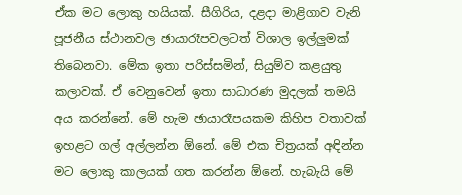ඒක මට ලොකු හයියක්. සීගිරිය, දළදා මාළිගාව වැනි පූජනීය ස්ථානවල ඡායාරෑපවලටත් විශාල ඉල්ලුමක් තිබෙනවා. මේක ඉතා පරිස්සමින්, සියුම්ව කළයුතු කලාවක්. ඒ වෙනුවෙන් ඉතා සාධාරණ මුදලක් තමයි අය කරන්නේ. මේ හැම ඡායාරෑපයකම කිහිප වතාවක් ඉහළට ගල් අල්ලන්න ඕනේ. මේ එක චිත්‍රයක් අඳින්න මට ලොකු කාලයක් ගත කරන්න ඕනේ. හැබැයි මේ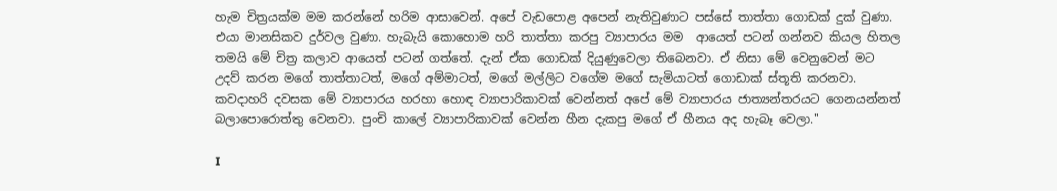හැම චිත්‍රයක්ම මම කරන්නේ හරිම ආසාවෙන්. අපේ වැඩපොළ අපෙන් නැතිවුණාට පස්සේ තාත්තා ගොඩක් දුක් වුණා. එයා මානසිකව දුර්වල වුණා. හැබැයි කොහොම හරි තාත්තා කරපු ව්‍යාපාරය මම  ආයෙත් පටන් ගන්නව කියල හිතල තමයි මේ චිත්‍ර කලාව ආයෙත් පටන් ගත්තේ. දැන් ඒක ගොඩක් දියුණුවෙලා තිබෙනවා. ඒ නිසා මේ වෙනුවෙන් මට උදව් කරන මගේ තාත්තාටත්, මගේ අම්මාටත්, මගේ මල්ලිට වගේම මගේ සැමියාටත් ගොඩාක් ස්තූති කරනවා. කවදාහරි දවසක මේ ව්‍යාපාරය හරහා හොඳ ව්‍යාපාරිකාවක් වෙන්නත් අපේ මේ ව්‍යාපාරය ජාත්‍යන්තරයට ගෙනයන්නත් බලාපොරොත්තු වෙනවා. පුංචි කාලේ ව්‍යාපාරිකාවක් වෙන්න හීන දැකපු මගේ ඒ හීනය අද හැබෑ වෙලා.''

I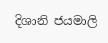දිශානි ජයමාලි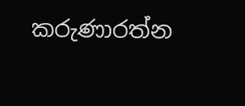කරුණාරත්න